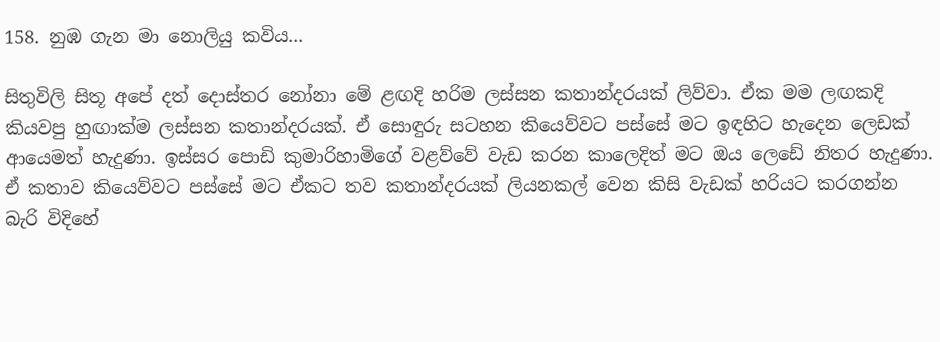158. නුඹ ගැන මා නොලියු කවිය...

සිතුවිලි සිතූ අපේ දත් දොස්තර නෝනා මේ ළඟදි හරිම ලස්සන කතාන්දරයක් ලිව්වා. ඒක මම ලඟකදි කියවපු හුඟාක්ම ලස්සන කතාන්දරයක්. ඒ සොඳුරු සටහන කියෙව්වට පස්සේ මට ඉඳහිට හැදෙන ලෙඩක් ආයෙමත් හැදුණා. ඉස්සර පොඩි කුමාරිහාමිගේ වළව්වේ වැඩ කරන කාලෙදිත් මට ඔය ලෙඩේ නිතර හැදුණා. ඒ කතාව කියෙව්වට පස්සේ මට ඒකට තව කතාන්දරයක් ලියනකල් වෙන කිසි වැඩක් හරියට කරගන්න බැරි විදිහේ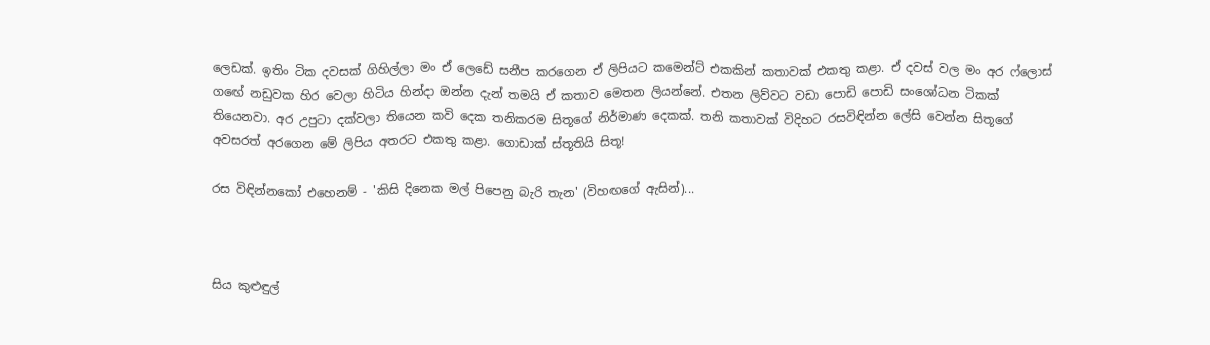ලෙඩක්. ඉතිං ටික දවසක් ගිහිල්ලා මං ඒ ලෙඩේ සනීප කරගෙන ඒ ලිපියට කමෙන්ට් එකකින් කතාවක් එකතු කළා. ඒ දවස් වල මං අර ෆ්ලොස් ගඟේ නඩුවක හිර වෙලා හිටිය හින්දා ඔන්න දැන් තමයි ඒ කතාව මෙතන ලියන්නේ. එතන ලිව්වට වඩා පොඩි පොඩි සංශෝධන ටිකක් තියෙනවා. අර උපුටා දක්වලා තියෙන කවි දෙක තනිකරම සිතූගේ නිර්මාණ දෙකක්. තනි කතාවක් විදිහට රසවිඳින්න ලේසි වෙන්න සිතූගේ අවසරත් අරගෙන මේ ලිපිය අතරට එකතු කළා. ගොඩාක් ස්තූතියි සිතූ!

රස විඳින්නකෝ එහෙනම් - 'කිසි දිනෙක මල් පිපෙනු බැරි තැන' (විහඟගේ ඇසින්)...



සිය කුළුඳුල්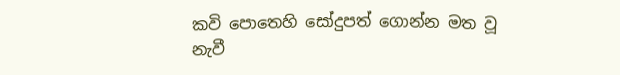කවි පොතෙහි සෝදුපත් ගොන්න මත වූ නැවී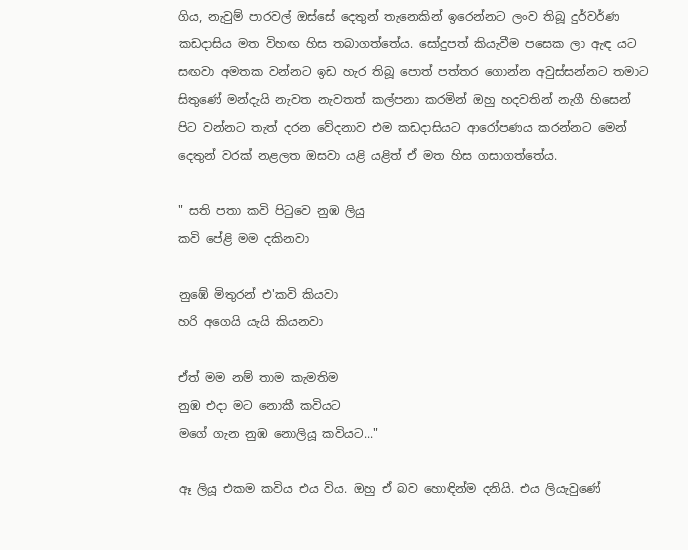ගිය, නැවුම් පාරවල් ඔස්සේ දෙතුන් තැනෙකින් ඉරෙන්නට ලංව තිබූ දුර්වර්ණ කඩදාසිය මත විහඟ හිස තබාගත්තේය. සෝදුපත් කියැවීම පසෙක ලා ඇඳ යට සඟවා අමතක වන්නට ඉඩ හැර තිබූ පොත් පත්තර ගොන්න අවුස්සන්නට තමාට සිතුණේ මන්දැයි නැවත නැවතත් කල්පනා කරමින් ඔහු හදවතින් නැගී හිසෙන් පිට වන්නට තැත් දරන වේදනාව එම කඩදාසියට ආරෝපණය කරන්නට මෙන් දෙතුන් වරක් නළලත ඔසවා යළි යළිත් ඒ මත හිස ගසාගත්තේය.

" සති පතා කවි පිටුවෙ නුඹ ලියු
කවි පේළි මම දකිනවා

නුඹේ මිතුරන් එ'කවි කියවා
හරි අගෙයි යැයි කියනවා

ඒත් මම නම් තාම කැමතිම
නුඹ එදා මට නොකී කවියට
මගේ ගැන නුඹ නොලියූ කවියට..."

ඈ ලියූ එකම කවිය එය විය. ඔහු ඒ බව හොඳින්ම දනියි. එය ලියැවුණේ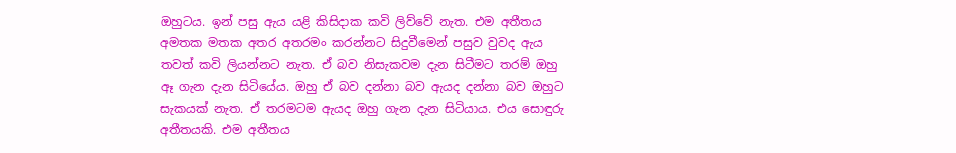ඔහුටය. ඉන් පසු ඇය යළි කිසිදාක කවි ලිව්වේ නැත. එම අතීතය අමතක මතක අතර අතරමං කරන්නට සිදුවීමෙන් පසුව වුවද ඇය තවත් කවි ලියන්නට නැත. ඒ බව නිසැකවම දැන සිටීමට තරම් ඔහු ඈ ගැන දැන සිටියේය. ඔහු ඒ බව දන්නා බව ඇයද දන්නා බව ඔහුට සැකයක් නැත. ඒ තරමටම ඇයද ඔහු ගැන දැන සිටියාය. එය සොඳුරු අතීතයකි. එම අතීතය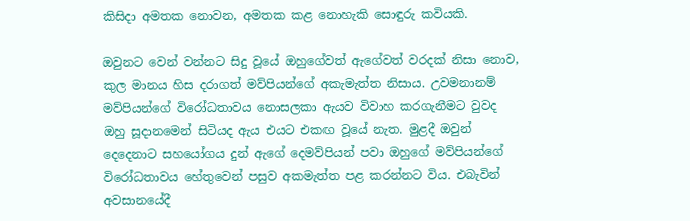කිසිදා අමතක නොවන, අමතක කළ නොහැකි සොඳුරු කවියකි.

ඔවුනට වෙන් වන්නට සිදු වූයේ ඔහුගේවත් ඇගේවත් වරදක් නිසා නොව, කුල මානය හිස දරාගත් මව්පියන්ගේ අකැමැත්ත නිසාය. උවමනානම් මව්පියන්ගේ විරෝධතාවය නොසලකා ඇයව විවාහ කරගැනීමට වුවද ඔහු සූදානමෙන් සිටියද ඇය එයට එකඟ වූයේ නැත. මුළදී ඔවුන් දෙදෙනාට සහයෝගය දුන් ඇගේ දෙමව්පියන් පවා ඔහුගේ මව්පියන්ගේ විරෝධතාවය හේතුවෙන් පසුව අකමැත්ත පළ කරන්නට විය. එබැවින් අවසානයේදී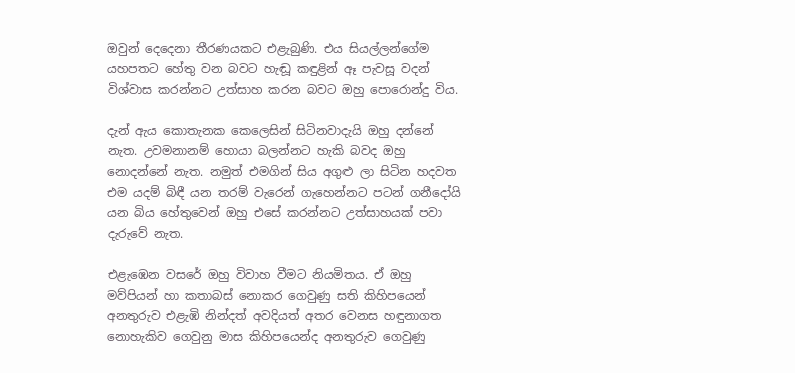ඔවුන් දෙදෙනා තීරණයකට එළැබුණි. එය සියල්ලන්ගේම යහපතට හේතු වන බවට හැඬූ කඳුළින් ඈ පැවසූ වදන් විශ්වාස කරන්නට උත්සාහ කරන බවට ඔහු පොරොන්දු විය.

දැන් ඇය කොතැනක කෙලෙසින් සිටිනවාදැයි ඔහු දන්නේ නැත. උවමනානම් හොයා බලන්නට හැකි බවද ඔහු නොදන්නේ නැත. නමුත් එමගින් සිය අගුළු ලා සිටින හදවත එම යදම් බිඳී යන තරම් වැරෙන් ගැහෙන්නට පටන් ගනීදෝයි යන බිය හේතුවෙන් ඔහු එසේ කරන්නට උත්සාහයක් පවා දැරුවේ නැත.

එළැඹෙන වසරේ ඔහු විවාහ වීමට නියමිතය. ඒ ඔහු මව්පියන් හා කතාබස් නොකර ගෙවුණු සති කිහිපයෙන් අනතුරුව එළැඹි නින්දත් අවදියත් අතර වෙනස හඳුනාගත නොහැකිව ගෙවුනු මාස කිහිපයෙන්ද අනතුරුව ගෙවුණු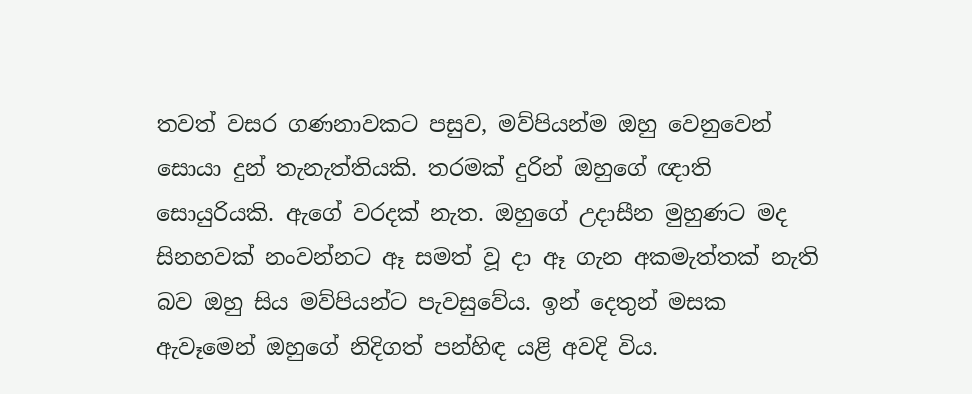තවත් වසර ගණනාවකට පසුව, මව්පියන්ම ඔහු වෙනුවෙන් සොයා දුන් තැනැත්තියකි. තරමක් දුරින් ඔහුගේ ඥාති සොයුරියකි. ඇගේ වරදක් නැත. ඔහුගේ උදාසීන මුහුණට මද සිනහවක් නංවන්නට ඈ සමත් වූ දා ඈ ගැන අකමැත්තක් නැති බව ඔහු සිය මව්පියන්ට පැවසුවේය. ඉන් දෙතුන් මසක ඇවෑමෙන් ඔහුගේ නිදිගත් පන්හිඳ යළි අවදි විය.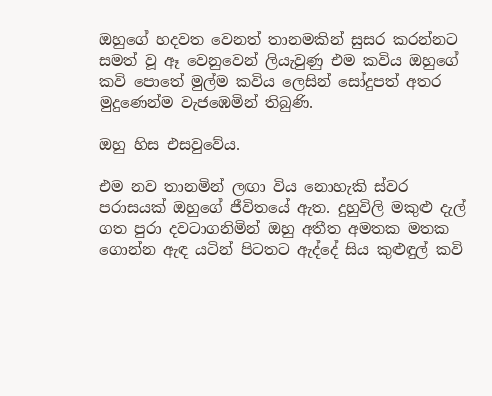ඔහුගේ හදවත වෙනත් තානමකින් සුසර කරන්නට සමත් වූ ඈ වෙනුවෙන් ලියැවුණු එම කවිය ඔහුගේ කවි පොතේ මුල්ම කවිය ලෙසින් සෝදුපත් අතර මුදුණෙන්ම වැජඹෙමින් තිබුණි.

ඔහු හිස එසවුවේය.

එම නව තානමින් ලඟා විය නොහැකි ස්වර පරාසයක් ඔහුගේ ජීවිතයේ ඇත. දුහුවිලි මකුළු දැල් ගත පුරා දවටාගනිමින් ඔහු අතීත අමතක මතක ගොන්න ඇඳ යටින් පිටතට ඇද්දේ සිය කුළුඳුල් කවි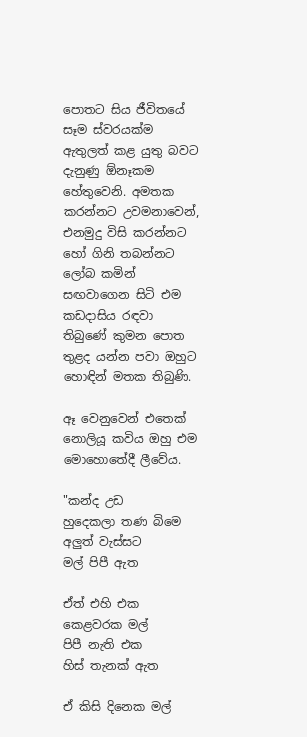පොතට සිය ජීවිතයේ සෑම ස්වරයක්ම ඇතුලත් කළ යුතු බවට දැනුණු ඕනෑකම හේතුවෙනි. අමතක කරන්නට උවමනාවෙන්, එනමුදු විසි කරන්නට හෝ ගිනි තබන්නට ලෝබ කමින් සඟවාගෙන සිටි එම කඩදාසිය රඳවා තිබුණේ කුමන පොත තුළද යන්න පවා ඔහුට හොඳින් මතක තිබුණි.

ඈ වෙනුවෙන් එතෙක් නොලියූ කවිය ඔහු එම මොහොතේදී ලීවේය.

"කන්ද උඩ
හුදෙකලා තණ බිමෙ
අලුත් වැස්සට
මල් පිපී ඇත

ඒත් එහි එක
කෙළවරක මල්
පිපී නැති එක
හිස් තැනක් ඇත

ඒ කිසි දිනෙක මල්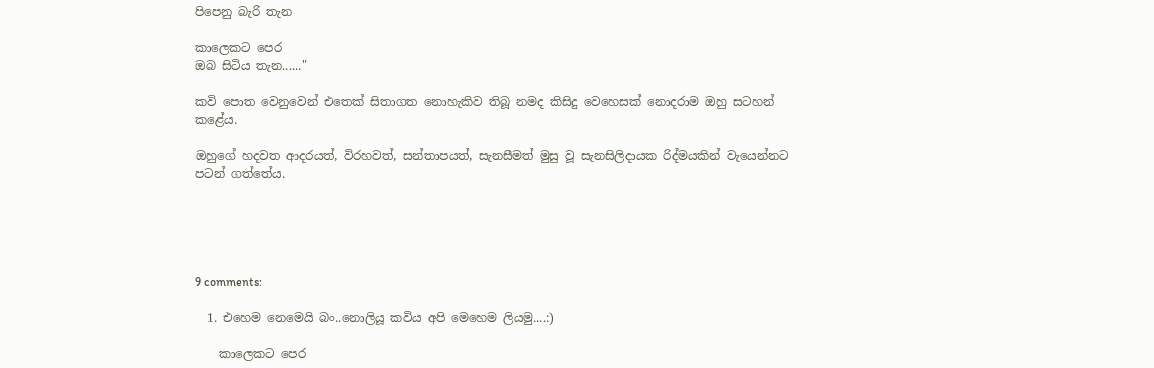පිපෙනු බැරි තැන

කාලෙකට පෙර
ඔබ සිටිය තැන......"

කවි පොත වෙනුවෙන් එතෙක් සිතාගත නොහැකිව තිබූ නමද කිසිදු වෙහෙසක් නොදරාම ඔහු සටහන් කළේය.

ඔහුගේ හදවත ආදරයත්, විරහවත්, සන්තාපයත්, සැනසීමත් මුසු වූ සැනසිලිදායක රිද්මයකින් වැයෙන්නට පටන් ගත්තේය.





9 comments:

  1. එහෙම නෙමෙයි බං..නොලියූ කවිය අපි මෙහෙම ලියමු....:)

    කාලෙකට පෙර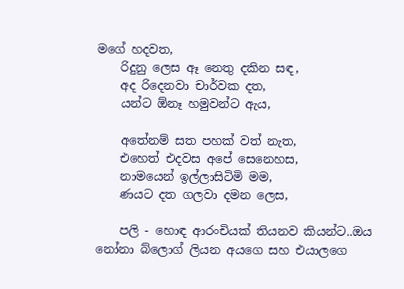මගේ හදවත,
    රිදුනු ලෙස ඈ නෙතු දකින සඳ,
    අද රිදෙනවා චාර්වක දත,
    යන්ට ඕනෑ හමුවන්ට ඇය,

    අතේනම් සත පහක් වත් නැත,
    එහෙත් එදවස අපේ සෙනෙහස,
    නාමයෙන් ඉල්ලාසිටිමි මම,
    ණයට දත ගලවා දමන ලෙස,

    පලි - හොඳ ආරංචියක් තියනව කියන්ට..ඔය නෝනා බ්ලොග් ලියන අයගෙ සහ එයාලගෙ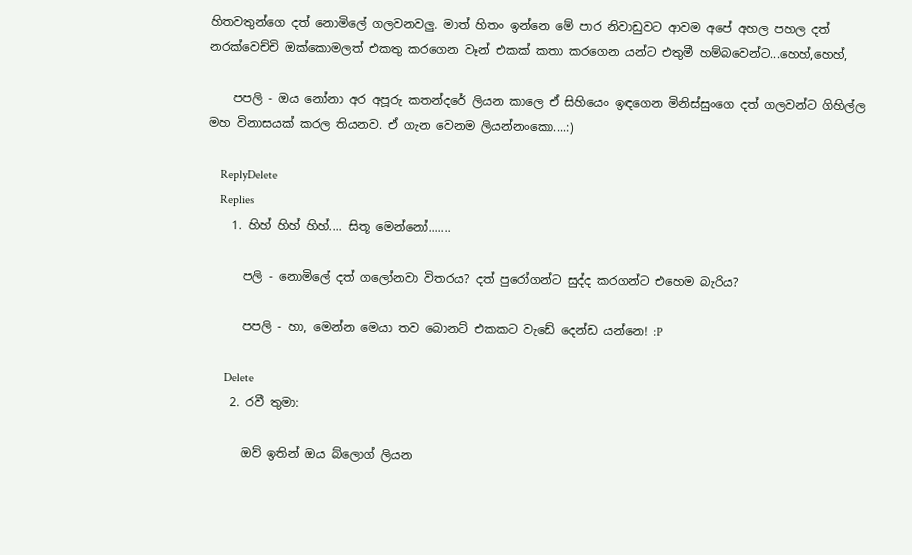හිතවතුන්ගෙ දත් නොමිලේ ගලවනවලු. මාත් හිතං ඉන්නෙ මේ පාර නිවාඩුවට ආවම අපේ අහල පහල දත් නරක්වෙච්චි ඔක්කොමලත් එකතු කරගෙන වෑන් එකක් කතා කරගෙන යන්ට එතුමී හම්බවෙන්ට...හෙහ්,හෙහ්,

    පපලි - ඔය නෝනා අර අපූරු කතන්දරේ ලියන කාලෙ ඒ සිහියෙං ඉඳගෙන මිනිස්සුංගෙ දත් ගලවන්ට ගිහිල්ල මහ විනාසයක් කරල තියනව. ඒ ගැන වෙනම ලියන්නංකො....:)

    ReplyDelete
    Replies
    1. හිහ් හිහ් හිහ්.... සිතූ මෙන්නෝ.......

      පලි - නොමිලේ දත් ගලෝනවා විතරය? දත් පුරෝගන්ට සුද්ද කරගන්ට එහෙම බැරිය?

      පපලි - හා, මෙන්න මෙයා තව බොනට් එකකට වැඩේ දෙන්ඩ යන්නෙ! :P

      Delete
    2. රවී තුමා:

      ඔව් ඉතින් ඔය බ්ලොග් ලියන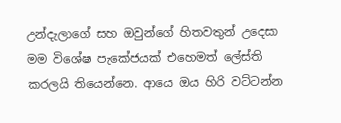උන්දැලාගේ සහ ඔවුන්ගේ හිතවතුන් උදෙසා මම විශේෂ පැකේජයක් එහෙමත් ලේස්ති කරලයි තියෙන්නෙ. ආයෙ ඔය හිරි වට්ටන්න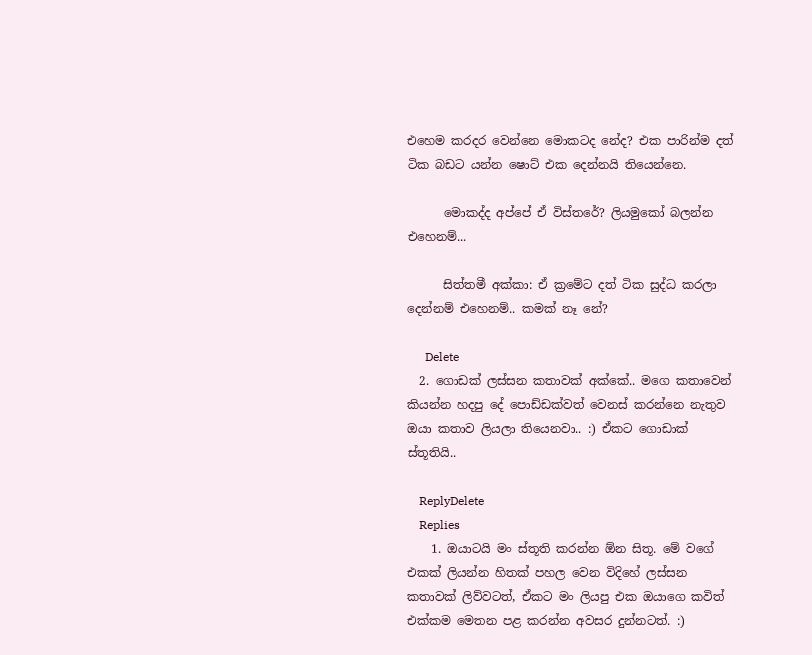එහෙම කරදර වෙන්නෙ මොකටද නේද? එක පාරින්ම දත් ටික බඩට යන්න ෂොට් එක දෙන්නයි තියෙන්නෙ.

      මොකද්ද අප්පේ ඒ විස්තරේ? ලියමුකෝ බලන්න එහෙනම්...

      සිත්තමී අක්කා: ඒ ක්‍රමේට දත් ටික සුද්ධ කරලා දෙන්නම් එහෙනම්.. කමක් නෑ නේ?

      Delete
  2. ගොඩක් ලස්සන කතාවක් අක්කේ.. මගෙ කතාවෙන් කියන්න හදපු දේ පොඩ්ඩක්වත් වෙනස් කරන්නෙ නැතුව ඔයා කතාව ලියලා තියෙනවා.. :) ඒකට ගොඩාක් ස්තූතියි..

    ReplyDelete
    Replies
    1. ඔයාටයි මං ස්තූති කරන්න ඕන සිතූ. මේ වගේ එකක් ලියන්න හිතක් පහල වෙන විදිහේ ලස්සන කතාවක් ලිව්වටත්, ඒකට මං ලියපු එක ඔයාගෙ කවිත් එක්කම මෙතන පළ කරන්න අවසර දුන්නටත්. :)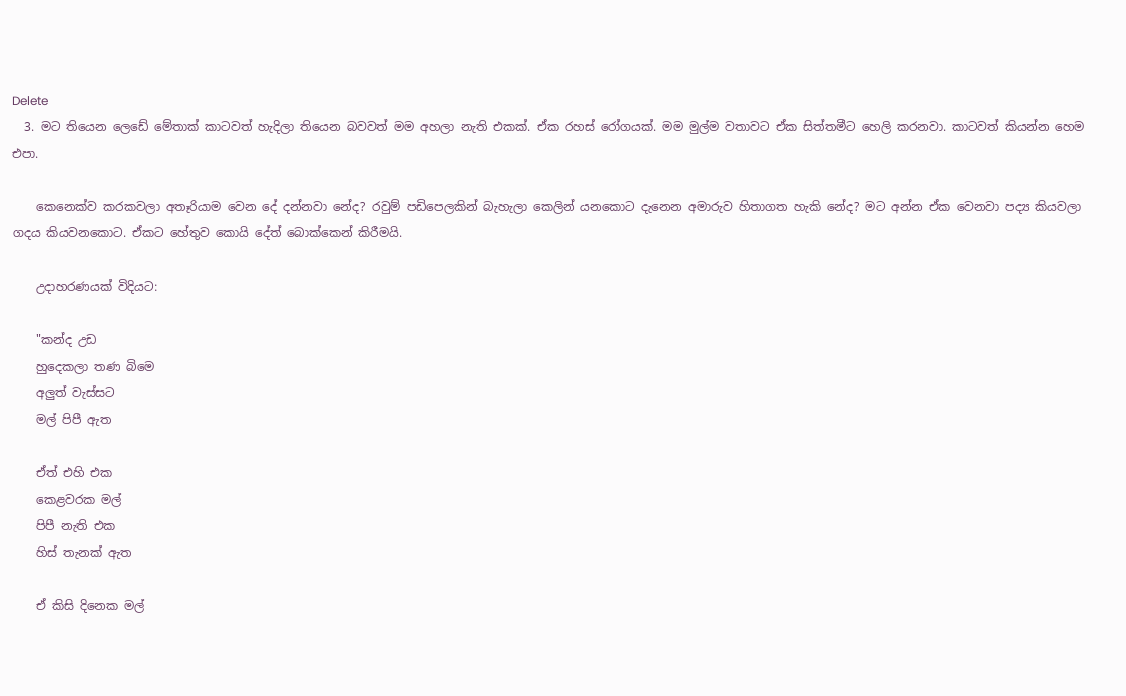Delete
  3. මට තියෙන ලෙඩේ මේතාක් කාටවත් හැදිලා තියෙන බවවත් මම අහලා නැති එකක්. ඒක රහස් රෝගයක්. මම මුල්ම වතාවට ඒක සිත්තමීට හෙලි කරනවා. කාටවත් කියන්න හෙම එපා.

    කෙනෙක්ව කරකවලා අතෑරියාම වෙන දේ දන්නවා නේද? රවුම් පඩිපෙලකින් බැහැලා කෙලින් යනකොට දැනෙන අමාරුව හිතාගත හැකි නේද? මට අන්න ඒක වෙනවා පද්‍ය කියවලා ගදය කියවනකොට. ඒකට හේතුව කොයි දේත් බොක්කෙන් කිරීමයි.

    උදාහරණයක් විදියට:

    "කන්ද උඩ
    හුදෙකලා තණ බිමෙ
    අලුත් වැස්සට
    මල් පිපී ඇත

    ඒත් එහි එක
    කෙළවරක මල්
    පිපී නැති එක
    හිස් තැනක් ඇත

    ඒ කිසි දිනෙක මල්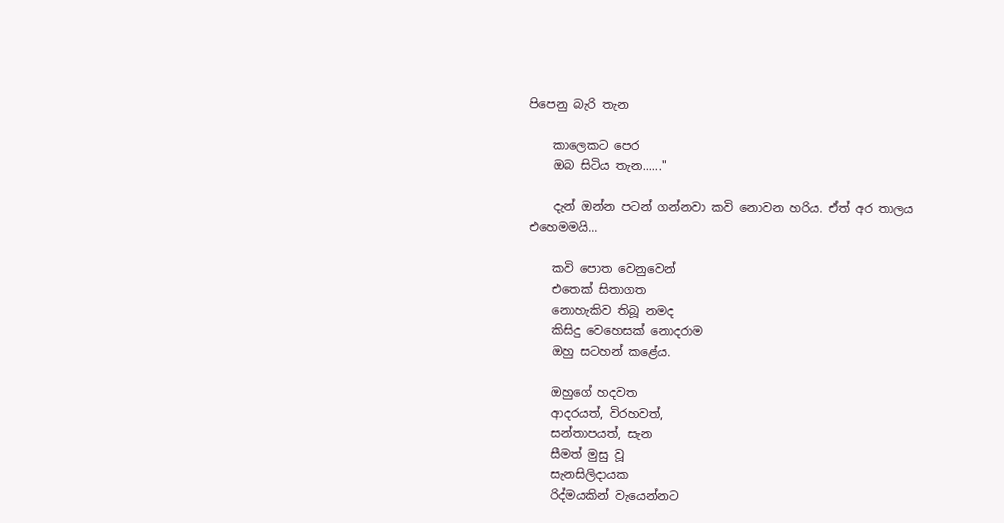පිපෙනු බැරි තැන

    කාලෙකට පෙර
    ඔබ සිටිය තැන......"

    දැන් ඔන්න පටන් ගන්නවා කවි නොවන හරිය. ඒත් අර තාලය එහෙමමයි...

    කවි පොත වෙනුවෙන්
    එතෙක් සිතාගත
    නොහැකිව තිබූ නමද
    කිසිදු වෙහෙසක් නොදරාම
    ඔහු සටහන් කළේය.

    ඔහුගේ හදවත
    ආදරයත්, විරහවත්,
    සන්තාපයත්, සැන
    සීමත් මුසු වූ
    සැනසිලිදායක
    රිද්මයකින් වැයෙන්නට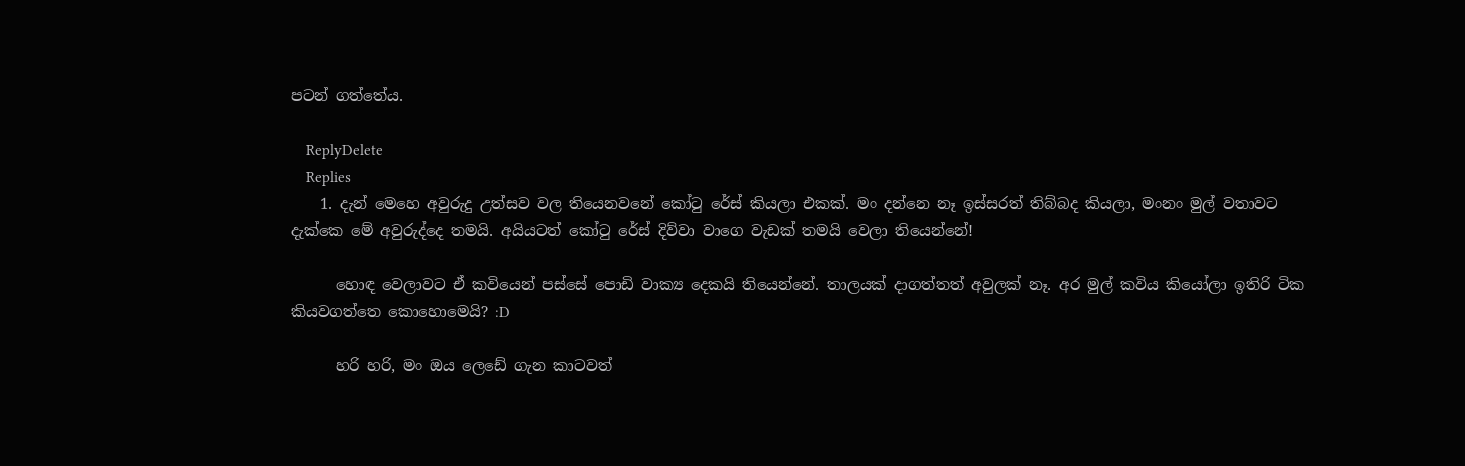පටන් ගත්තේය.

    ReplyDelete
    Replies
    1. දැන් මෙහෙ අවුරුදු උත්සව වල තියෙනවනේ කෝටු රේස් කියලා එකක්. මං දන්නෙ නෑ ඉස්සරත් තිබ්බද කියලා, මංනං මුල් වතාවට දැක්කෙ මේ අවුරුද්දෙ තමයි. අයියටත් කෝටු රේස් දිව්වා වාගෙ වැඩක් තමයි වෙලා තියෙන්නේ!

      හොඳ වෙලාවට ඒ කවියෙන් පස්සේ පොඩි වාක්‍ය දෙකයි තියෙන්නේ. තාලයක් දාගත්තත් අවුලක් නෑ. අර මුල් කවිය කියෝලා ඉතිරි ටික කියවගත්තෙ කොහොමෙයි? :D

      හරි හරි, මං ඔය ලෙඩේ ගැන කාටවත්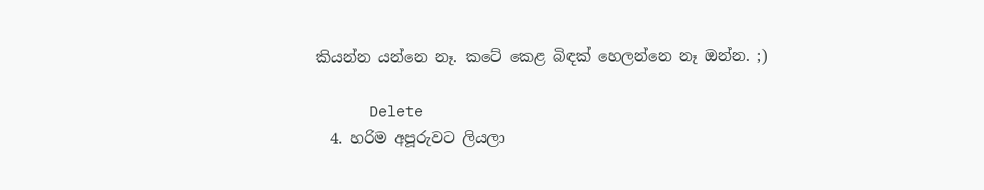කියන්න යන්නෙ නෑ. කටේ කෙළ බිඳක් හෙලන්නෙ නෑ ඔන්න. ;)

      Delete
  4. හරිම අපූරුවට ලියලා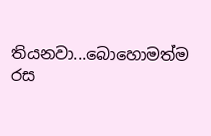තියනවා...බොහොමත්ම රස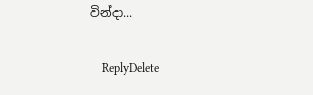වින්දා...

    ReplyDelete